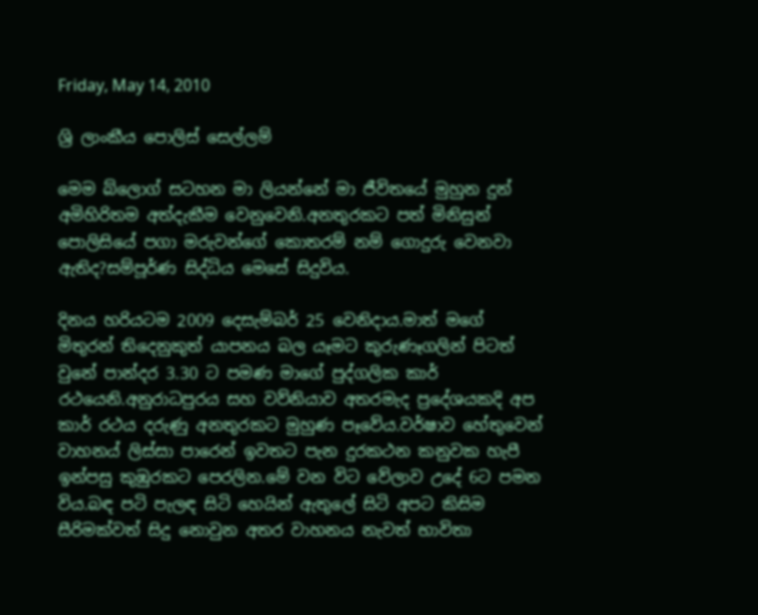Friday, May 14, 2010

ශ්‍රි ලාංකීය පොලිස් සෙල්ලම්

මෙම බ්ලොග් සටහන මා ලියන්නේ මා ජීවිතයේ මුහුන දුන් අමිහිරිතම අත්දැකීම වෙනුවෙනි.අනතුරකට පත් මිනිසුන් පොලිසියේ පගා මරුවන්ගේ කොතරම් නම් ගොදුරු වෙනවා ඇතිද?සම්පූර්ණ සිද්ධිය මෙසේ සිදුවිය.

දිනය හරියටම 2009 දෙසැම්බර් 25 වෙනිදාය.මාත් මගේ මිතුරන් තිදෙනුකුත් යාපනය බල යෑමට කුරුණෑගලින් පිටත් වුනේ පාන්දර 3.30 ට පමණ මාගේ පුද්ගලික කාර් රථයෙනි.අනුරාධපුරය සහ වව්නියාව අතරමැද ප්‍රදේශයකදි අප කාර් රථය දරුණු අනතුරකට මුහුණ පෑවේය.වර්ෂාව හේතුවෙන් වාහනය් ලිස්සා පාරෙන් ඉවතට පැන දුරකථන කනුවක හැපී ඉන්පසු කුඹුරකට පෙරලින.මේ වන විට වේලාව උදේ 6ට පමන විය.බඳ පටි පැලඳ සිටි හෙයින් ඇතුලේ සිටි අපට කිසිම සීරිමක්වත් සිදු නොවුන අතර වාහනය නැවත් භාවිතා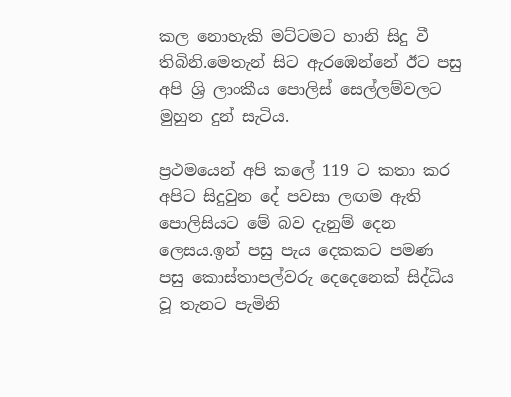කල නොහැකි මට්ටමට හානි සිදු වී තිබිනි.මෙතැන් සිට ඇරඹෙන්නේ ඊට පසු අපි ශ්‍රි ලාංකීය පොලිස් සෙල්ලම්වලට මුහුන දුන් සැටිය.

ප්‍රථමයෙන් අපි කලේ 119 ට කතා කර අපිට සිදුවුන දේ පවසා ලඟම ඇති පොලිසියට මේ බව දැනුම් දෙන ලෙසය.ඉන් පසු පැය දෙකකට පමණ පසු කොස්තාපල්වරු දෙදෙනෙක් සිද්ධිය වූ තැනට පැමිනි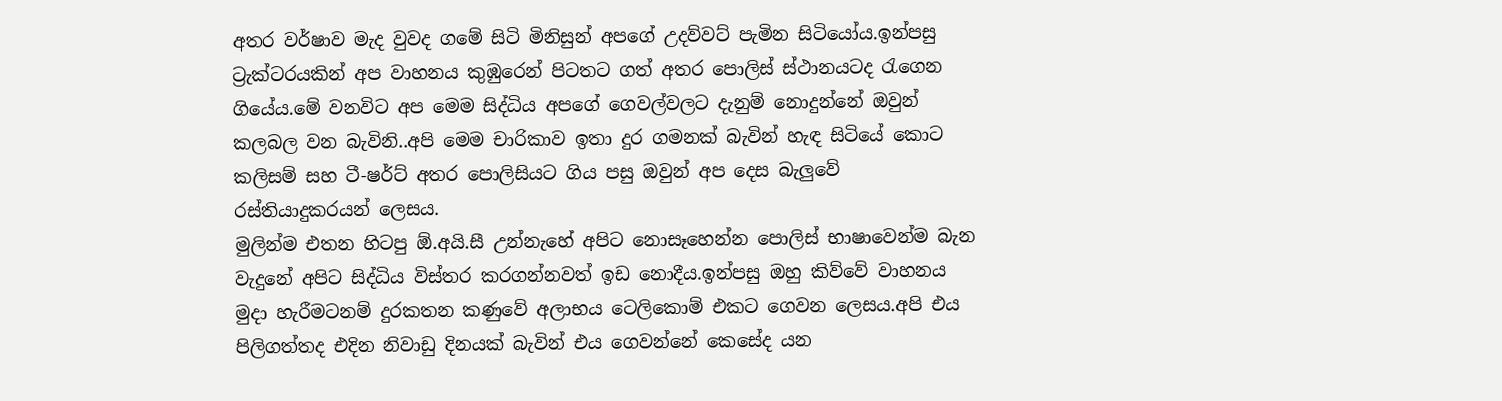අතර වර්ෂාව මැද වුවද ගමේ සිටි මිනිසුන් අපගේ උදව්වට් පැමින සිටියෝය.ඉන්පසු ට්‍රැක්ටරයකින් අප වාහනය කුඹුරෙන් පිටතට ගත් අතර පොලිස් ස්ථානයටද රැගෙන ගියේය.මේ වනවිට අප මෙම සිද්ධිය අපගේ ගෙවල්වලට දැනුම් නොදුන්නේ ඔවුන් කලබල වන බැවිනි..අපි මෙම චාරිකාව ඉතා දුර ගමනක් බැවින් හැඳ සිටියේ කොට කලිසම් සහ ටී-ෂර්ට් අතර පොලිසියට ගිය පසු ඔවුන් අප දෙස බැලුවේ රස්තියාදුකරයන් ලෙසය.
මුලින්ම එතන හිටපු ඕ.අයි.සී උන්නැහේ අපිට නොසෑහෙන්න පොලිස් භාෂාවෙන්ම බැන වැදුනේ අපිට සිද්ධිය විස්තර කරගන්නවත් ඉඩ නොදීය.ඉන්පසු ඔහු කිව්වේ වාහනය මුදා හැරීමටනම් දුරකතන කණුවේ අලාභය ටෙලිකොම් එකට ගෙවන ලෙසය.අපි එය පිලිගත්තද එදින නිවාඩු දිනයක් බැවින් එය ගෙවන්නේ කෙසේද යන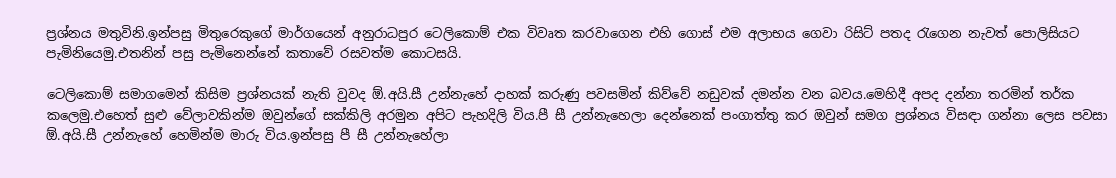ප්‍රශ්නය මතුවිනි.ඉන්පසු මිතුරෙකුගේ මාර්ගයෙන් අනුරාධපුර ටෙලිකොම් එක විවෘත කරවාගෙන එහි ගොස් එම අලාභය ගෙවා රිසිට් පතද රැගෙන නැවත් පොලිසියට පැමිනියෙමු.එතනින් පසු පැමිනෙන්නේ කතාවේ රසවත්ම කොටසයි.

ටෙලිකොම් සමාගමෙන් කිසිම ප්‍රශ්නයක් නැති වුවද ඕ.අයි.සී උන්නැහේ දාහක් කරුණු පවසමින් කිව්වේ නඩුවක් දමන්න වන බවය.මෙහිදී අපද දන්නා තරමින් තර්ක කලෙමු.එහෙත් සුළු වේලාවකින්ම ඔවුන්ගේ සක්කිලි අරමුන අපිට පැහදිලි විය.පී සී උන්නැහෙලා දෙන්නෙක් පංගාත්තු කර ඔවුන් සමග ප්‍රශ්නය විසඳා ගන්නා ලෙස පවසා ඕ.අයි.සී උන්නැහේ හෙමින්ම මාරු විය.ඉන්පසු පී සී උන්නැහේලා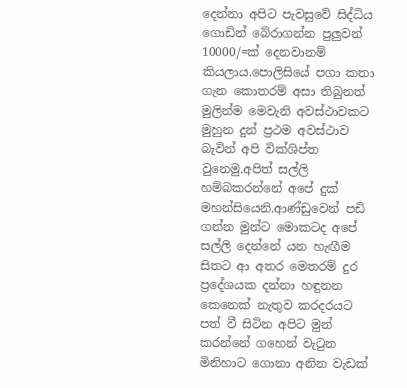දෙන්නා අපිට පැවසුවේ සිද්ධිය ගොඩින් බේරාගන්න පුලුවන් 10000/=ක් දෙනවානම් කියලාය.පොලිසියේ පගා කතා ගැන කොතරම් අසා තිබුනත් මුලින්ම මෙවැනි අවස්ථාවකට මුහුන දුන් ප්‍රථම අවස්ථාව බැවින් අපි වික්ශිප්ත වුනෙමු.අපිත් සල්ලි හම්බකරන්නේ අපේ දුක් මහන්සියෙනි.ආණ්ඩුවෙන් පඩි ගන්න මුන්ට මොකටද අපේ සල්ලි දෙන්නේ යන හැඟීම සිතට ආ අතර මෙතරම් දුර ප්‍රදේශයක දන්නා හඳුනන කෙනෙක් නැතුව කරදරයට පත් වී සිටින අපිට මුන් කරන්නේ ගහෙන් වැටුන මිනිහාට ගොනා අනින වැඩක්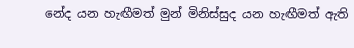නේද යන හැඟීමත් මුන් මිනිස්සුද යන හැඟීමත් ඇති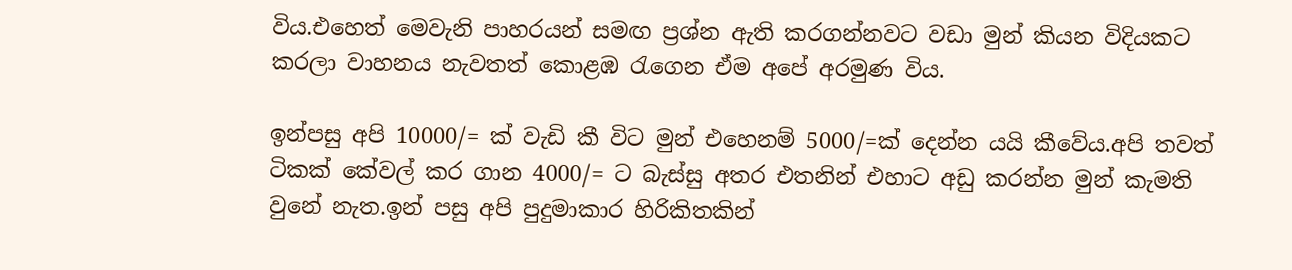විය.එහෙත් මෙවැනි පාහරයන් සමඟ ප්‍රශ්න ඇති කරගන්නවට වඩා මුන් කියන විදියකට කරලා වාහනය නැවතත් කොළඹ රැගෙන ඒම අපේ අරමුණ විය.

ඉන්පසු අපි 10000/= ක් වැඩි කී විට මුන් එහෙනම් 5000/=ක් දෙන්න යයි කීවේය.අපි තවත් ටිකක් කේවල් කර ගාන 4000/= ට බැස්සු අතර එතනින් එහාට අඩු කරන්න මුන් කැමති වුනේ නැත.ඉන් පසු අපි පුදුමාකාර හිරිකිතකින්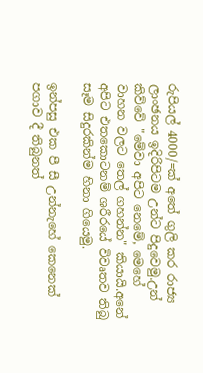රුපියල් 4000/=ක් අතේ ගුලි කර රාජ්‍ය ලාංඡනය ඉදිරිපිටම උන්ට පිදුවෙමු.උන් කිව්වේ "මේවා අපිට නෙමේ, මෙහේ වාහන වලට තෙල් ගහන්න" කියායි.අනේ අපිට එතකොටනම් ශරීරයේ විවෘතව තිබු සෑම සිදුරකින්ම හිනා ගියෙමු.

ඉන්පසු එක පී සී උන්නැහේ කෙනෙක් පගාව දී තිබුනත්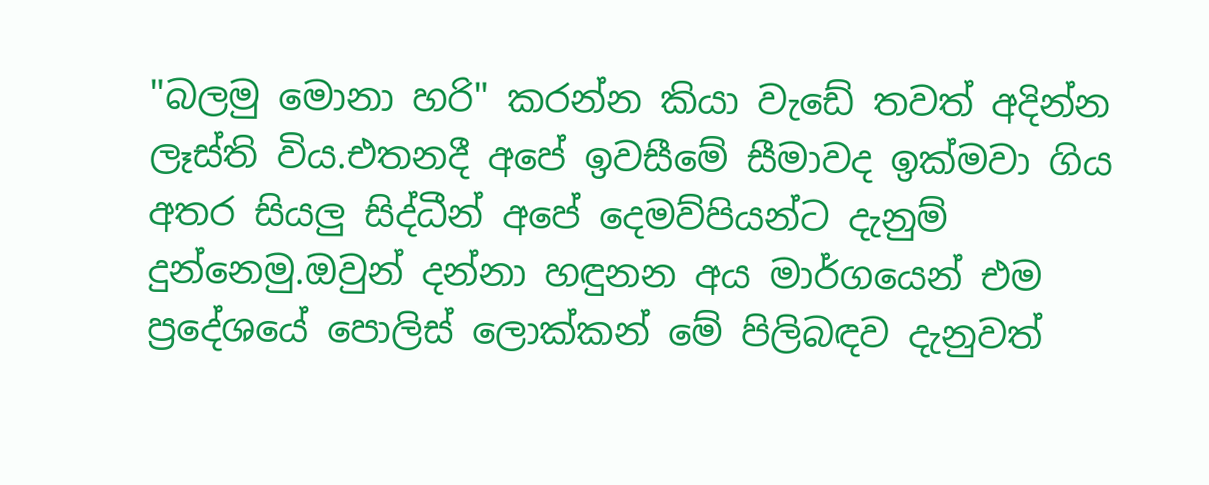"බලමු මොනා හරි" කරන්න කියා වැඩේ තවත් අදින්න ලෑස්ති විය.එතනදී අපේ ඉවසීමේ සීමාවද ඉක්මවා ගිය අතර සියලු සිද්ධීන් අපේ දෙමව්පියන්ට දැනුම් දුන්නෙමු.ඔවුන් දන්නා හඳුනන අය මාර්ගයෙන් එම ප්‍රදේශයේ පොලිස් ලොක්කන් මේ පිලිබඳව දැනුවත්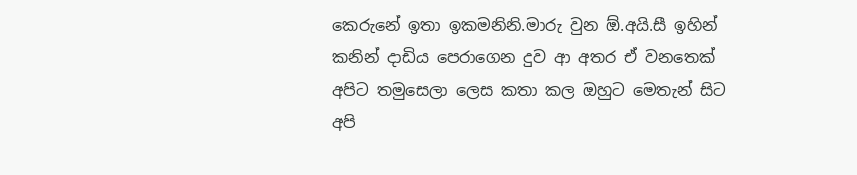කෙරුනේ ඉතා ඉකමනිනි.මාරු වුන ඕ.අයි.සී ඉහින් කනින් දාඩිය පෙරාගෙන දුව ආ අතර ඒ වනතෙක් අපිට තමුසෙලා ලෙස කතා කල ඔහුට මෙතැන් සිට අපි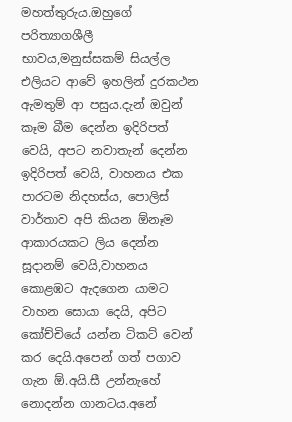මහත්තුරුය.ඔහුගේ පරිත්‍යාගශීලී භාවය,මනුස්සකම් සියල්ල එලියට ආවේ ඉහලින් දුරකථන ඇමතුම් ආ පසුය.දැන් ඔවුන් කෑම බීම දෙන්න ඉදිරිපත් වෙයි, අපට නවාතැන් දෙන්න ඉදිරිපත් වෙයි, වාහනය එක පාරටම නිදහස්ය, පොලිස් වාර්තාව අපි කියන ඕනෑම ආකාරයකට ලිය දෙන්න සූදානම් වෙයි,වාහනය කොළඹට ඇදගෙන යාමට වාහන සොයා දෙයි, අපිට කෝච්චියේ යන්න ටිකට් වෙන් කර දෙයි.අපෙන් ගත් පගාව ගැන ඕ.අයි.සී උන්නැහේ නොදන්න ගානටය.අනේ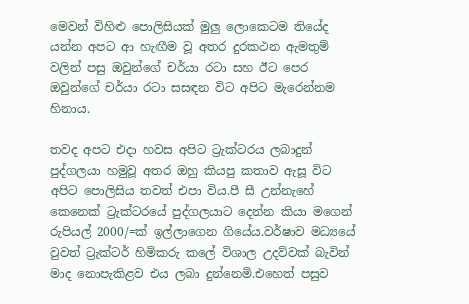මෙවන් විහිළු පොලිසියක් මුලු ලොකෙටම තියේද යන්න අපට ආ හැඟීම වූ අතර දුරකථන ඇමතුම් වලින් පසු ඔවුන්ගේ චර්යා රටා සහ ඊට පෙර ඔවුන්ගේ චර්යා රටා සසඳන විට අපිට මැරෙන්නම හිනාය.

තවද අපට එදා හවස අපිට ට්‍රැක්ටරය ලබාදුන් පුද්ගලයා හමුවූ අතර ඔහු කියපු කතාව ඇසූ විට අපිට පොලිසිය තවත් එපා විය.පී සී උන්නැහේ කෙනෙක් ට්‍රැක්ටරයේ පුද්ගලයාට දෙන්න කියා මගෙන් රුපියල් 2000/=ක් ඉල්ලාගෙන ගියේය.වර්ෂාව මධ්‍යයේ වුවත් ට්‍රැක්ටර් හිමිකරු කලේ විශාල උදව්වක් බැවින් මාද නොපැකිළව එය ලබා දුන්නෙමි.එහෙත් පසුව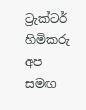ට්‍රැක්ටර් හිමිකරු අප සමඟ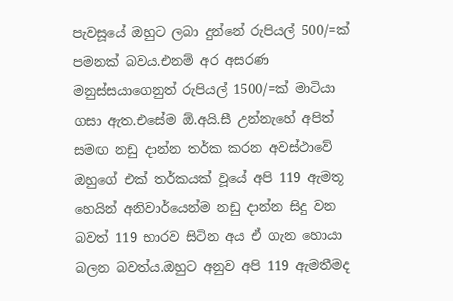පැවසූයේ ඔහුට ලබා දුන්නේ රුපියල් 500/=ක් පමනක් බවය.එනම් අර අසරණ මනුස්සයාගෙනුත් රුපියල් 1500/=ක් මාටියා ගසා ඇත.එසේම ඕ.අයි.සී උන්නැහේ අපිත් සමඟ නඩු දාන්න තර්ක කරන අවස්ථාවේ ඔහුගේ එක් තර්කයක් වූයේ අපි 119 ඇමතූ හෙයින් අනිවාර්යෙන්ම නඩු දාන්න සිදු වන බවත් 119 භාරව සිටින අය ඒ ගැන හොයා බලන බවත්ය.ඔහුට අනුව අපි 119 ඇමතීමද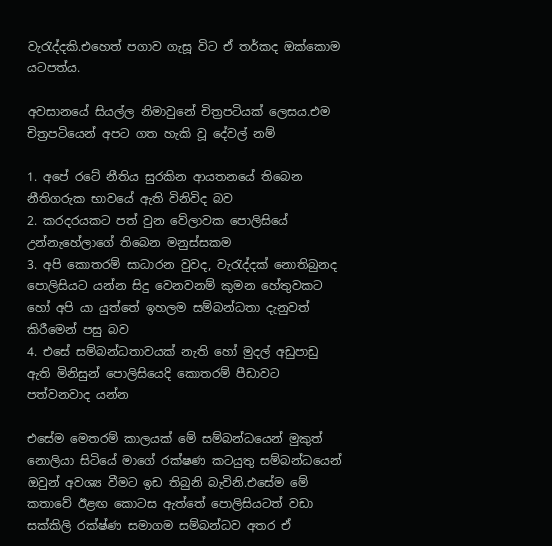වැරැද්දකි.එහෙත් පගාව ගැසූ විට ඒ තර්කද ඔක්කොම යටපත්ය.

අවසානයේ සියල්ල නිමාවුනේ චිත්‍රපටියක් ලෙසය.එම චිත්‍රපටියෙන් අපට ගත හැකි වූ දේවල් නම්

1. අපේ රටේ නීතිය සුරකින ආයතනයේ තිබෙන නීතිගරුක භාවයේ ඇති විනිවිද බව
2. කරදරයකට පත් වුන වේලාවක පොලිසියේ උන්නැහේලාගේ තිබෙන මනුස්සකම
3. අපි කොතරම් සාධාරන වුවද, වැරැද්දක් නොතිබුනද පොලිසියට යන්න සිදු වෙනවනම් කුමන හේතුවකට හෝ අපි යා යුත්තේ ඉහලම සම්බන්ධතා දැනුවත් කිරීමෙන් පසු බව
4. එසේ සම්බන්ධතාවයක් නැති හෝ මුදල් අඩුපාඩු ඇති මිනිසුන් පොලිසියෙදි කොතරම් පීඩාවට පත්වනවාද යන්න

එසේම මෙතරම් කාලයක් මේ සම්බන්ධයෙන් මුකුත් නොලියා සිටියේ මාගේ රක්ෂණ කටයුතු සම්බන්ධයෙන් ඔවුන් අවශ්‍ය වීමට ඉඩ තිබුනි බැවිනි.එසේම මේ කතාවේ ඊළඟ කොටස ඇත්තේ පොලිසියටත් වඩා සක්කිලි රක්ෂ්ණ සමාගම සම්බන්ධව අතර ඒ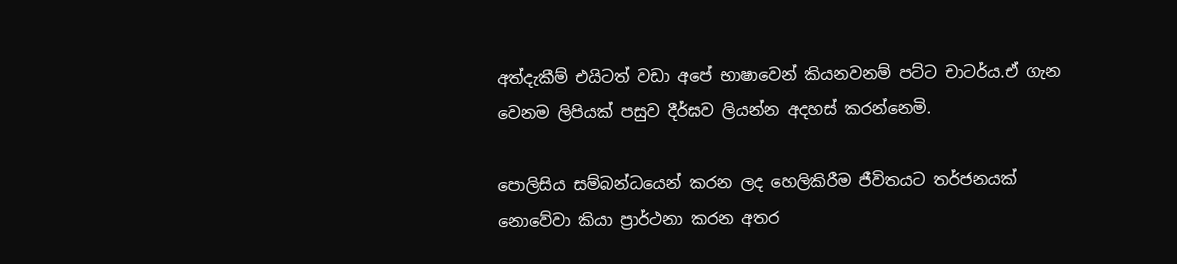අත්දැකීම් එයිටත් වඩා අපේ භාෂාවෙන් කියනවනම් පට්ට චාටර්ය.ඒ ගැන වෙනම ලිපියක් පසුව දීර්ඝව ලියන්න අදහස් කරන්නෙමි.

පොලිසිය සම්බන්ධයෙන් කරන ලද හෙලිකිරීම ජීවිතයට තර්ජනයක් නොවේවා කියා ප්‍රාර්ථනා කරන අතර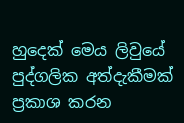හුදෙක් මෙය ලිවුයේ පුද්ගලික අත්දැකීමක් ප්‍රකාශ කරන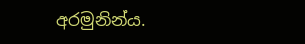අරමුනින්ය.